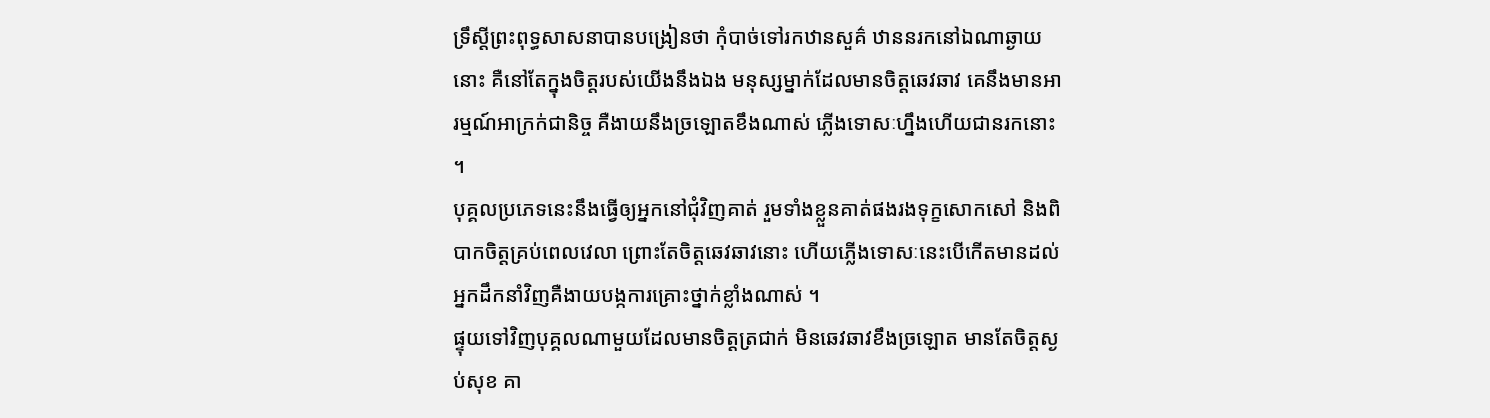ទ្រឹស្តីព្រះពុទ្ធសាសនាបានបង្រៀនថា កុំបាច់ទៅរកឋានសួគ៌ ឋាននរកនៅឯណាឆ្ងាយនោះ គឺនៅតែក្នុងចិត្តរបស់យើងនឹងឯង មនុស្សម្នាក់ដែលមានចិត្តឆេវឆាវ គេនឹងមានអារម្មណ៍អាក្រក់ជានិច្ច គឺងាយនឹងច្រឡោតខឹងណាស់ ភ្លើងទោសៈហ្នឹងហើយជានរកនោះ ។
បុគ្គលប្រភេទនេះនឹងធ្វើឲ្យអ្នកនៅជុំវិញគាត់ រួមទាំងខ្លួនគាត់ផងរងទុក្ខសោកសៅ និងពិបាកចិត្តគ្រប់ពេលវេលា ព្រោះតែចិត្តឆេវឆាវនោះ ហើយភ្លើងទោសៈនេះបើកើតមានដល់អ្នកដឹកនាំវិញគឺងាយបង្កការគ្រោះថ្នាក់ខ្លាំងណាស់ ។
ផ្ទុយទៅវិញបុគ្គលណាមួយដែលមានចិត្តត្រជាក់ មិនឆេវឆាវខឹងច្រឡោត មានតែចិត្តស្ងប់សុខ គា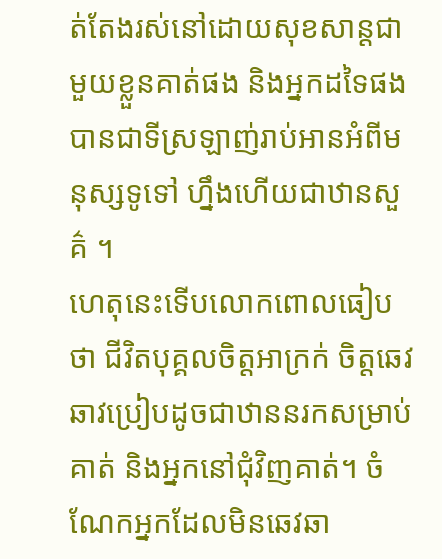ត់តែងរស់នៅដោយសុខសាន្តជាមួយខ្លួនគាត់ផង និងអ្នកដទៃផង បានជាទីស្រឡាញ់រាប់អានអំពីមនុស្សទូទៅ ហ្នឹងហើយជាឋានសួគ៌ ។
ហេតុនេះទើបលោកពោលធៀបថា ជីវិតបុគ្គលចិត្តអាក្រក់ ចិត្តឆេវឆាវប្រៀបដូចជាឋាននរកសម្រាប់គាត់ និងអ្នកនៅជុំវិញគាត់។ ចំណែកអ្នកដែលមិនឆេវឆា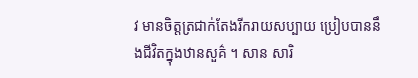វ មានចិត្តត្រជាក់តែងរីករាយសប្បាយ ប្រៀបបាននឹងជីវិតក្នុងឋានសួគ៌ ។ សាន សារិ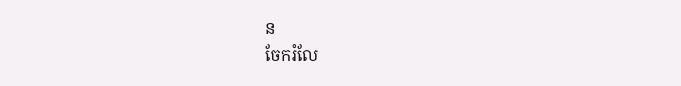ន
ចែករំលែ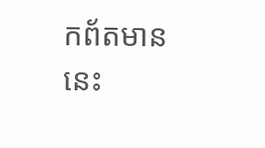កព័តមាននេះ